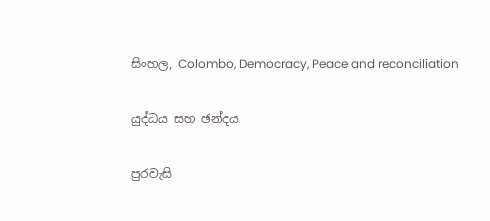සිංහල, Colombo, Democracy, Peace and reconciliation

යුද්ධය සහ ඡන්දය

පුරවැසි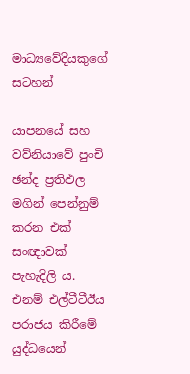මාධ්‍යවේදියකුගේ සටහන්

යාපනයේ සහ වව්නියාවේ පුංචි ඡන්ද ප්‍රතිඵල මගින් පෙන්නුම් කරන එක් සංඥාවක් පැහැදිලි ය. එනම් එල්ටීටීඊය පරාජය කිරීමේ යුද්ධයෙන්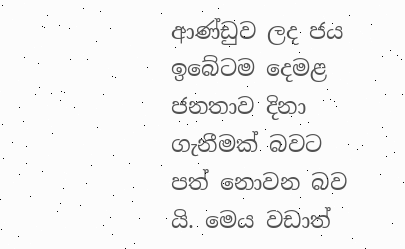ආණ්ඩුව ලද ජය ඉබේටම දෙමළ ජනතාව දිනා ගැනීමක් බවට පත් නොවන බව යි. මෙය වඩාත්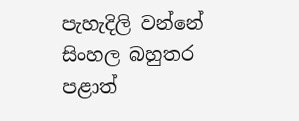පැහැදිලි වන්නේ සිංහල බහුතර පළාත්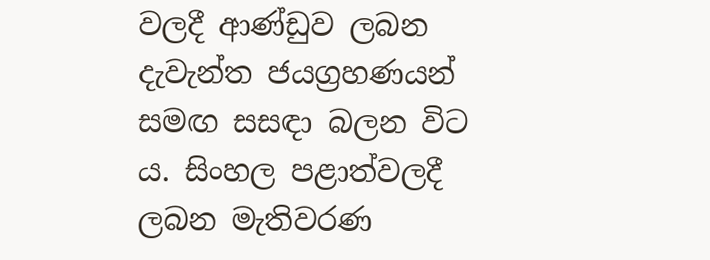වලදී ආණ්ඩුව ලබන දැවැන්ත ජයග්‍රහණයන් සමඟ සසඳා බලන විට ය. සිංහල පළාත්වලදී ලබන මැතිවරණ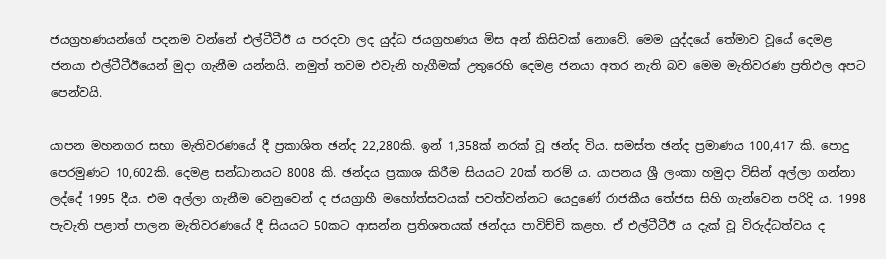ජයග්‍රහණයන්ගේ පදනම වන්නේ එල්ටීටීඊ ය පරදවා ලද යුද්ධ ජයග්‍රහණය මිස අන් කිසිවක් නොවේ. මෙම යුද්දයේ තේමාව වූයේ දෙමළ ජනයා එල්ටීටීඊයෙන් මුදා ගැනීම යන්නයි. නමුත් තවම එවැනි හැගීමක් උතුරෙහි දෙමළ ජනයා අතර නැති බව මෙම මැතිවරණ ප්‍රතිඵල අපට පෙන්වයි.

යාපන මහනගර සභා මැතිවරණයේ දී ප්‍රකාශිත ඡන්ද 22,280කි. ඉන් 1,358ක් නරක් වූ ඡන්ද විය. සමස්ත ඡන්ද ප්‍රමාණය 100,417 කි. පොදු පෙරමුණට 10,602කි. දෙමළ සන්ධානයට 8008 කි. ඡන්දය ප්‍රකාශ කිරීම සියයට 20ක් තරම් ය. යාපනය ශ්‍රී ලංකා හමුදා විසින් අල්ලා ගන්නා ලද්දේ 1995 දීය. එම අල්ලා ගැනීම වෙනුවෙන් ද ජයග්‍රාහී මහෝත්සවයක් පවත්වන්නට යෙදුණේ රාජකීය තේජස සිහි ගැන්වෙන පරිදි ය. 1998 පැවැති පළාත් පාලන මැතිවරණයේ දී සියයට 50කට ආසන්න ප්‍රතිශතයක් ඡන්දය පාවිච්චි කළහ. ඒ එල්ටීටීඊ ය දැක් වූ විරුද්ධත්වය ද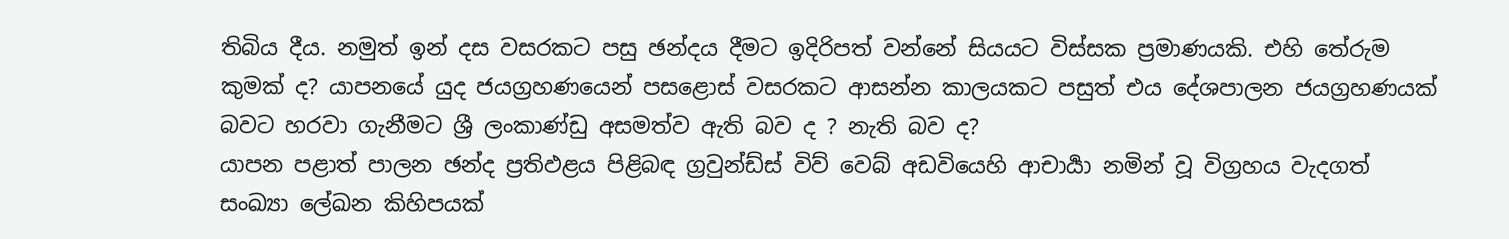තිබිය දීය. නමුත් ඉන් දස වසරකට පසු ඡන්දය දීමට ඉදිරිපත් වන්නේ සියයට විස්සක ප්‍රමාණයකි. එහි තේරුම කුමක් ද? යාපනයේ යුද ජයග්‍රහණයෙන් පසළොස් වසරකට ආසන්න කාලයකට පසුත් එය දේශපාලන ජයග්‍රහණයක් බවට හරවා ගැනීමට ශ්‍රී ලංකාණ්ඩු අසමත්ව ඇති බව ද ? නැති බව ද?
යාපන පළාත් පාලන ඡන්ද ප්‍රතිඵළය පිළිබඳ ග්‍රවුන්ඩ්ස් විව් වෙබ් අඩවියෙහි ආචාර්‍යා නමින් වූ විග්‍රහය වැදගත් සංඛ්‍යා ලේඛන කිහිපයක්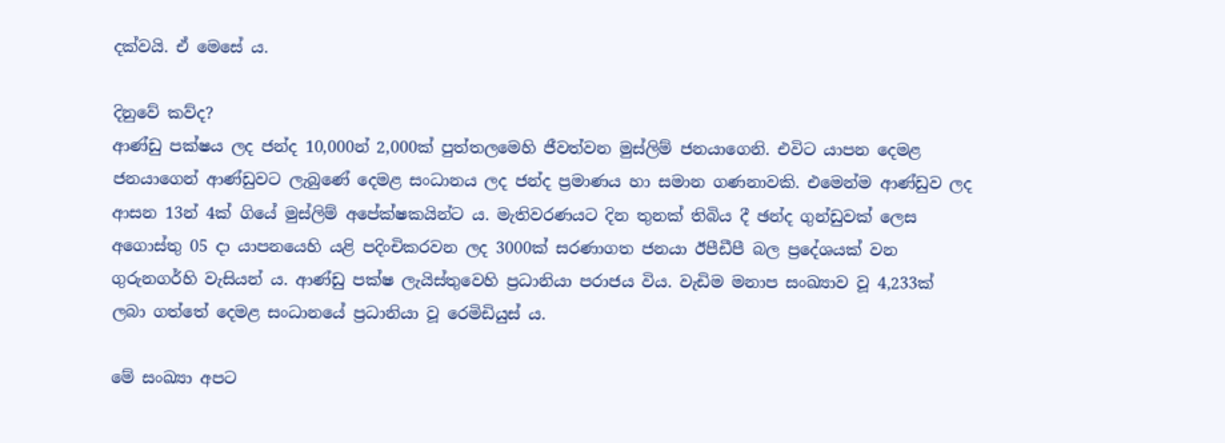දක්වයි. ඒ මෙසේ ය.

දිනුවේ කව්ද?
ආණ්ඩු පක්ෂය ලද ජන්ද 10,000න් 2,000ක් පුත්තලමෙහි ජීවත්වන මුස්ලිම් ජනයාගෙනි. එවිට යාපන දෙමළ ජනයාගෙන් ආණ්ඩුවට ලැබුණේ දෙමළ සංධානය ලද ජන්ද ප්‍රමාණය හා සමාන ගණනාවකි. එමෙන්ම ආණ්ඩුව ලද ආසන 13න් 4ක් ගියේ මුස්ලිම් අපේක්ෂකයින්ට ය. මැතිවරණයට දින තුනක් තිබිය දී ඡන්ද ගුන්ඩුවක් ලෙස අගොස්තු 05 දා යාපනයෙහි යළි පදිංචිකරවන ලද 3000ක් සරණාගත ජනයා ඊපීඩීපී බල ප්‍රදේශයක් වන ගුරුනගර්හි වැසියන් ය. ආණ්ඩු පක්ෂ ලැයිස්තුවෙහි ප්‍රධානියා පරාජය විය. වැඩිම මනාප සංඛ්‍යාව වූ 4,233ක් ලබා ගත්තේ දෙමළ සංධානයේ ප්‍රධානියා වූ රෙමිඩියුස් ය.

මේ සංඛ්‍යා අපට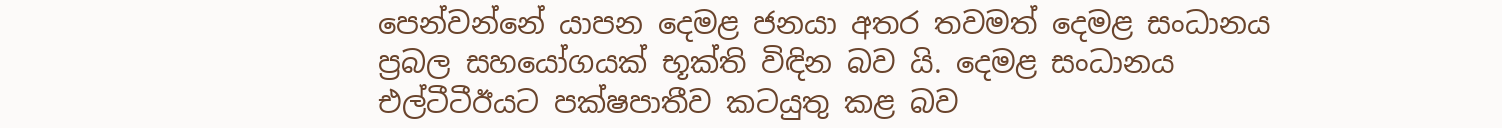පෙන්වන්නේ යාපන දෙමළ ජනයා අතර තවමත් දෙමළ සංධානය ප්‍රබල සහයෝගයක් භූක්ති විඳින බව යි. දෙමළ සංධානය එල්ටීටීඊයට පක්ෂපාතීව කටයුතු කළ බව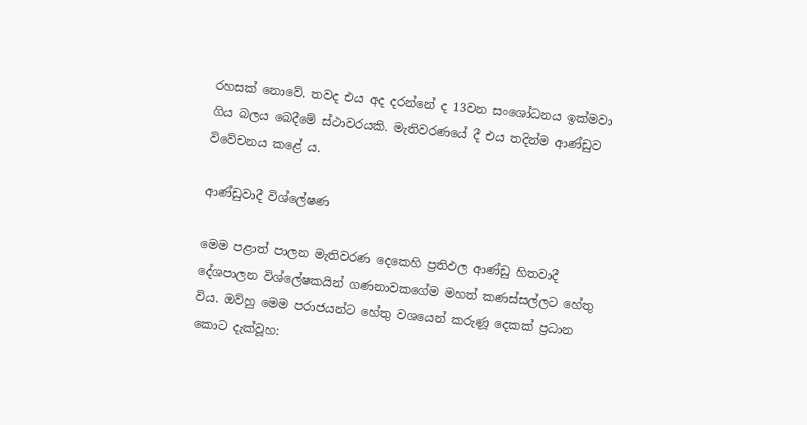රහසක් නොවේ. තවද එය අද දරන්නේ ද 13වන සංශෝධනය ඉක්මවා ගිය බලය බෙදීමේ ස්ථාවරයකි. මැතිවරණයේ දී එය තදින්ම ආණ්ඩුව විවේචනය කළේ ය.

ආණ්ඩුවාදී විශ්ලේෂණ

මෙම පළාත් පාලන මැතිවරණ දෙකෙහි ප්‍රතිඵල ආණ්ඩු හිතවාදී දේශපාලන විශ්ලේෂකයින් ගණනාවකගේම මහත් කණස්සල්ලට හේතු විය. ඔව්හු මෙම පරාජයන්ට හේතු වශයෙන් කරුණූ දෙකක් ප්‍රධාන කොට දැක්වූහ: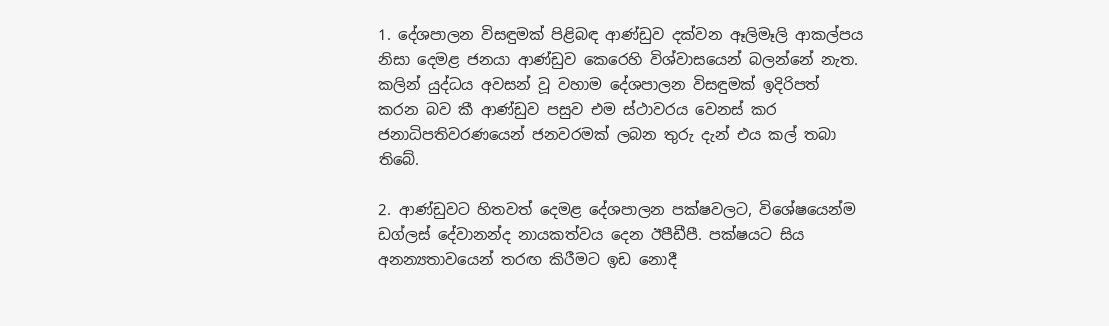1. දේශපාලන විසඳුමක් පිළිබඳ ආණ්ඩුව දක්වන ඈලිමෑලි ආකල්පය නිසා දෙමළ ජනයා ආණ්ඩුව කෙරෙහි විශ්වාසයෙන් බලන්නේ නැත. කලින් යුද්ධය අවසන් වූ වහාම දේශපාලන විසඳුමක් ඉදිරිපත් කරන බව කී ආණ්ඩුව පසුව එම ස්ථාවරය වෙනස් කර ජනාධිපතිවරණයෙන් ජනවරමක් ලබන තුරු දැන් එය කල් තබා තිබේ.

2. ආණ්ඩුවට හිතවත් දෙමළ දේශපාලන පක්ෂවලට, විශේෂයෙන්ම ඩග්ලස් දේවානන්ද නායකත්වය දෙන ඊපීඩීපී. පක්ෂයට සිය අනන්‍යතාවයෙන් තරඟ කිරීමට ඉඩ නොදී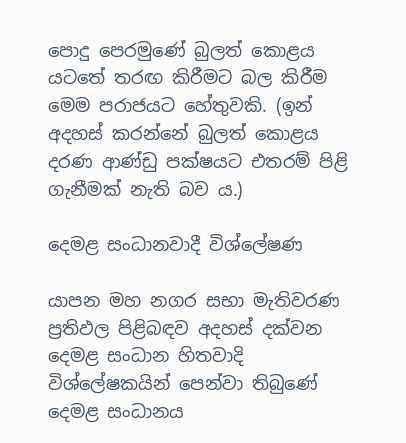පොදු පෙරමුණේ බුලත් කොළය යටතේ තරඟ කිරීමට බල කිරීම මෙම පරාජයට හේතුවකි. (ඉන් අදහස් කරන්නේ බුලත් කොළය දරණ ආණ්ඩු පක්ෂයට එතරම් පිළි ගැනීමක් නැති බව ය.)

දෙමළ සංධානවාදී විශ්ලේෂණ

යාපන මහ නගර සභා මැතිවරණ ප්‍රතිඵල පිළිබඳව අදහස් දක්වන දෙමළ සංධාන හිතවාදි විශ්ලේෂකයින් පෙන්වා තිබුණේ දෙමළ සංධානය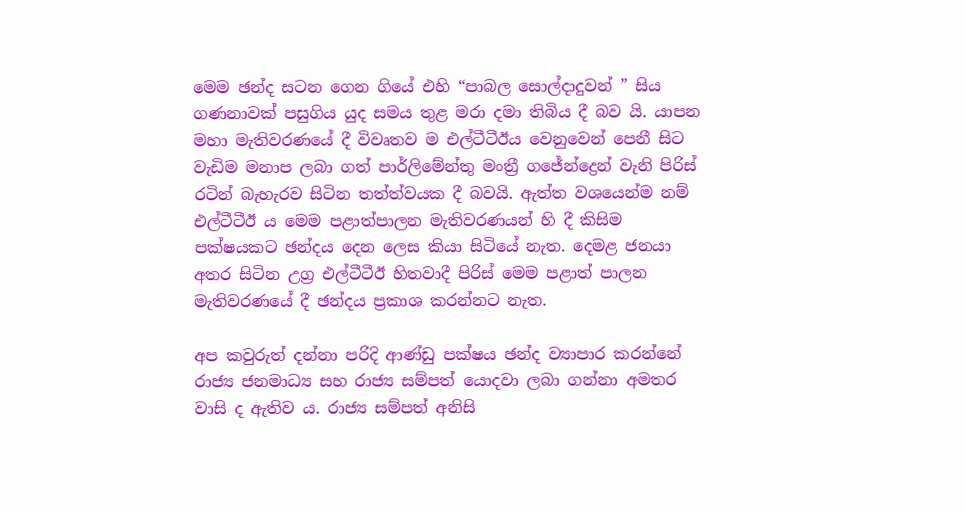මෙම ඡන්ද සටන ගෙන ගියේ එහි “පාබල සොල්දාදුවන් ” සිය ගණනාවක් පසුගිය යුද සමය තුළ මරා දමා තිබිය දී බව යි. යාපන මහා මැතිවරණයේ දී විවෘතව ම එල්ටීටීඊය වෙනුවෙන් පෙනී සිට වැඩිම මනාප ලබා ගත් පාර්ලිමේන්තු මංත්‍රී ගජේන්ද්‍රෙන් වැනි පිරිස් රටින් බැහැරව සිටින තත්ත්වයක දී බවයි. ඇත්ත වශයෙන්ම නම් එල්ටීටීඊ ය මෙම පළාත්පාලන මැතිවරණයන් හි දී කිසිම පක්ෂයකට ඡන්දය දෙන ලෙස කියා සිටියේ නැත. දෙමළ ජනයා අතර සිටින උග්‍ර එල්ටීටීඊ හිතවාදී පිරිස් මෙම පළාත් පාලන මැතිවරණයේ දී ඡන්දය ප්‍රකාශ කරන්නට නැත.

අප කවුරුත් දන්නා පරිදි ආණ්ඩු පක්ෂය ඡන්ද ව්‍යාපාර කරන්නේ රාජ්‍ය ජනමාධ්‍ය සහ රාජ්‍ය සම්පත් යොදවා ලබා ගන්නා අමතර වාසි ද ඇතිව ය. රාජ්‍ය සම්පත් අනිසි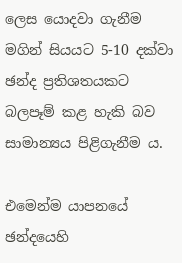ලෙස යොදවා ගැනීම මගින් සියයට 5-10 දක්වා ඡන්ද ප්‍රතිශතයකට බලපෑම් කළ හැකි බව සාමාන්‍යය පිළිගැනීම ය.

එමෙන්ම යාපනයේ ඡන්දයෙහි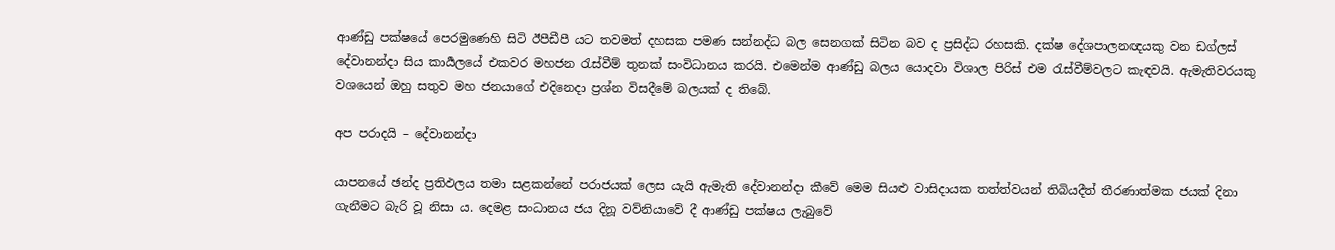ආණ්ඩු පක්ෂයේ පෙරමුණෙහි සිටි ඊපීඩීපී යට තවමත් දහසක පමණ සන්නද්ධ බල සෙනගක් සිටින බව ද ප්‍රසිද්ධ රහසකි. දක්ෂ දේශපාලනඥයකු වන ඩග්ලස් දේවානන්දා සිය කාර්‍යලයේ එකවර මහජන රැස්වීම් තුනක් සංවිධානය කරයි. එමෙන්ම ආණ්ඩු බලය යොදවා විශාල පිරිස් එම රැස්වීම්වලට කැඳවයි. ඇමැතිවරයකු වශයෙන් ඔහු සතුව මහ ජනයාගේ එදිනෙදා ප්‍රශ්න විසදීමේ බලයක් ද තිබේ.

අප පරාදයි – දේවානන්දා

යාපනයේ ඡන්ද ප්‍රතිඵලය තමා සළකන්නේ පරාජයක් ලෙස යැයි ඇමැති දේවානන්දා කීවේ මෙම සියළු වාසිදායක තත්ත්වයන් තිබියදීත් තීරණාත්මක ජයක් දිනා ගැනීමට බැරි වූ නිසා ය. දෙමළ සංධානය ජය දිනූ වව්නියාවේ දී ආණ්ඩු පක්ෂය ලැබුවේ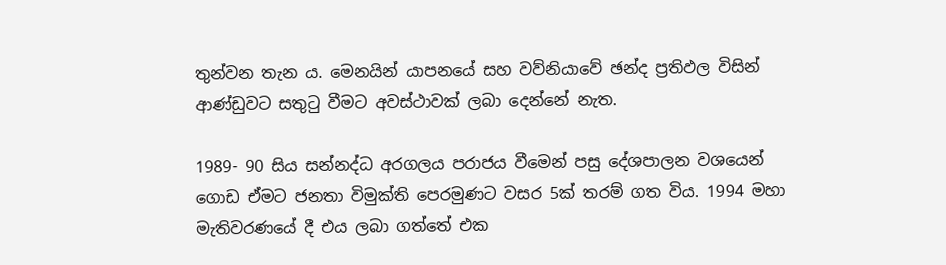තුන්වන තැන ය. මෙනයින් යාපනයේ සහ වව්නියාවේ ඡන්ද ප්‍රතිඵල විසින් ආණ්ඩුවට සතුටු වීමට අවස්ථාවක් ලබා දෙන්නේ නැත.

1989- 90 සිය සන්නද්ධ අරගලය පරාජය වීමෙන් පසු දේශපාලන වශයෙන් ගොඩ ඒමට ජනතා විමුක්ති පෙරමුණට වසර 5ක් තරම් ගත විය. 1994 මහා මැතිවරණයේ දී එය ලබා ගත්තේ එක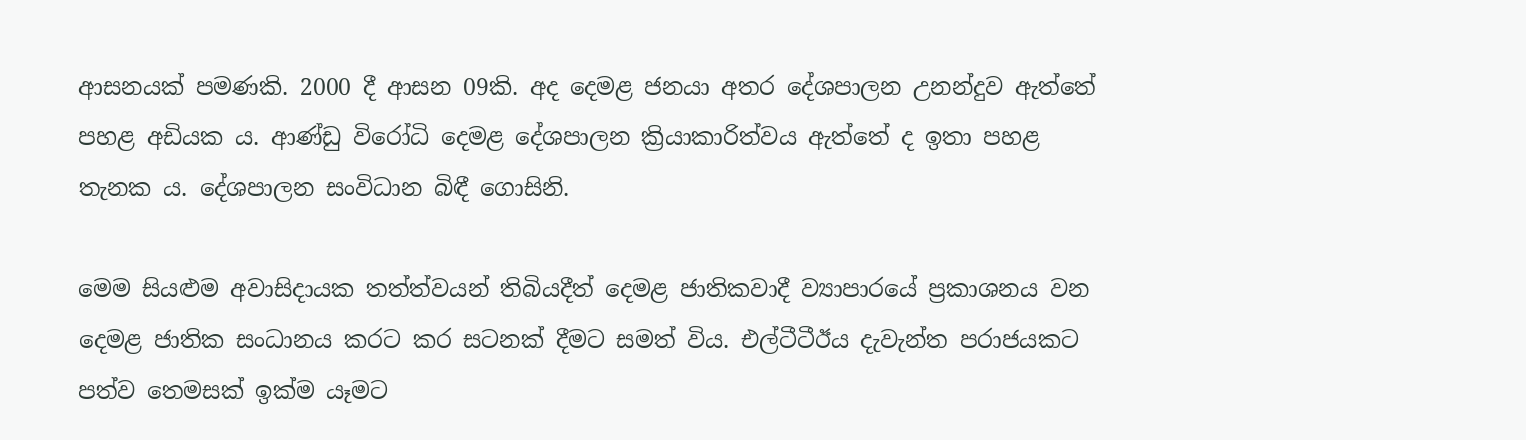ආසනයක් පමණකි. 2000 දී ආසන 09කි. අද දෙමළ ජනයා අතර දේශපාලන උනන්දුව ඇත්තේ පහළ අඩියක ය. ආණ්ඩු විරෝධි දෙමළ දේශපාලන ක්‍රියාකාරිත්වය ඇත්තේ ද ඉතා පහළ තැනක ය. දේශපාලන සංවිධාන බිඳී ගොසිනි.

මෙම සියළුම අවාසිදායක තත්ත්වයන් තිබියදීත් දෙමළ ජාතිකවාදී ව්‍යාපාරයේ ප්‍රකාශනය වන දෙමළ ජාතික සංධානය කරට කර සටනක් දීමට සමත් විය. එල්ටීටීඊය දැවැන්ත පරාජයකට පත්ව තෙමසක් ඉක්ම යෑමට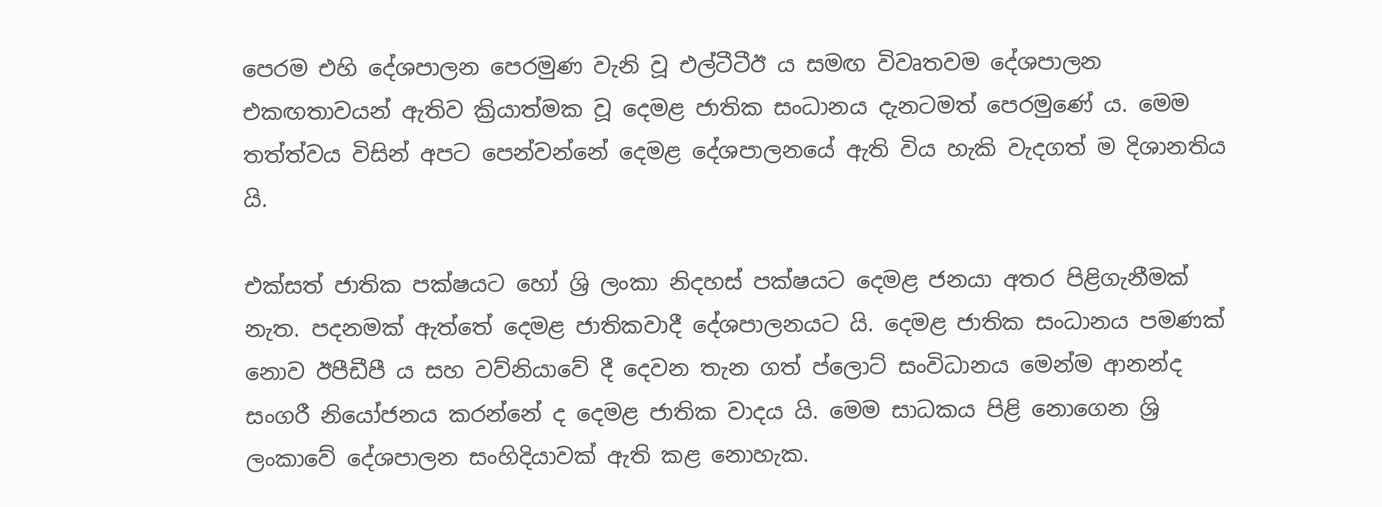පෙරම එහි දේශපාලන පෙරමුණ වැනි වූ එල්ටීටීඊ ය සමඟ විවෘතවම දේශපාලන එකඟතාවයන් ඇතිව ක්‍රියාත්මක වූ දෙමළ ජාතික සංධානය දැනටමත් පෙරමුණේ ය. මෙම තත්ත්වය විසින් අපට පෙන්වන්නේ දෙමළ දේශපාලනයේ ඇති විය හැකි වැදගත් ම දිශානතිය යි.

එක්සත් ජාතික පක්ෂයට හෝ ශ්‍රි ලංකා නිදහස් පක්ෂයට දෙමළ ජනයා අතර පිළිගැනීමක් නැත. පදනමක් ඇත්තේ දෙමළ ජාතිකවාදී දේශපාලනයට යි. දෙමළ ජාතික සංධානය පමණක් නොව ඊපීඩීපී ය සහ වව්නියාවේ දී දෙවන තැන ගත් ප්ලොට් සංවිධානය මෙන්ම ආනන්ද සංගරී නියෝජනය කරන්නේ ද දෙමළ ජාතික වාදය යි. මෙම සාධකය පිළි නොගෙන ශ්‍රි ලංකාවේ දේශපාලන සංහිදියාවක් ඇති කළ නොහැක.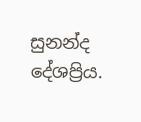සුනන්ද දේශප්‍රිය.